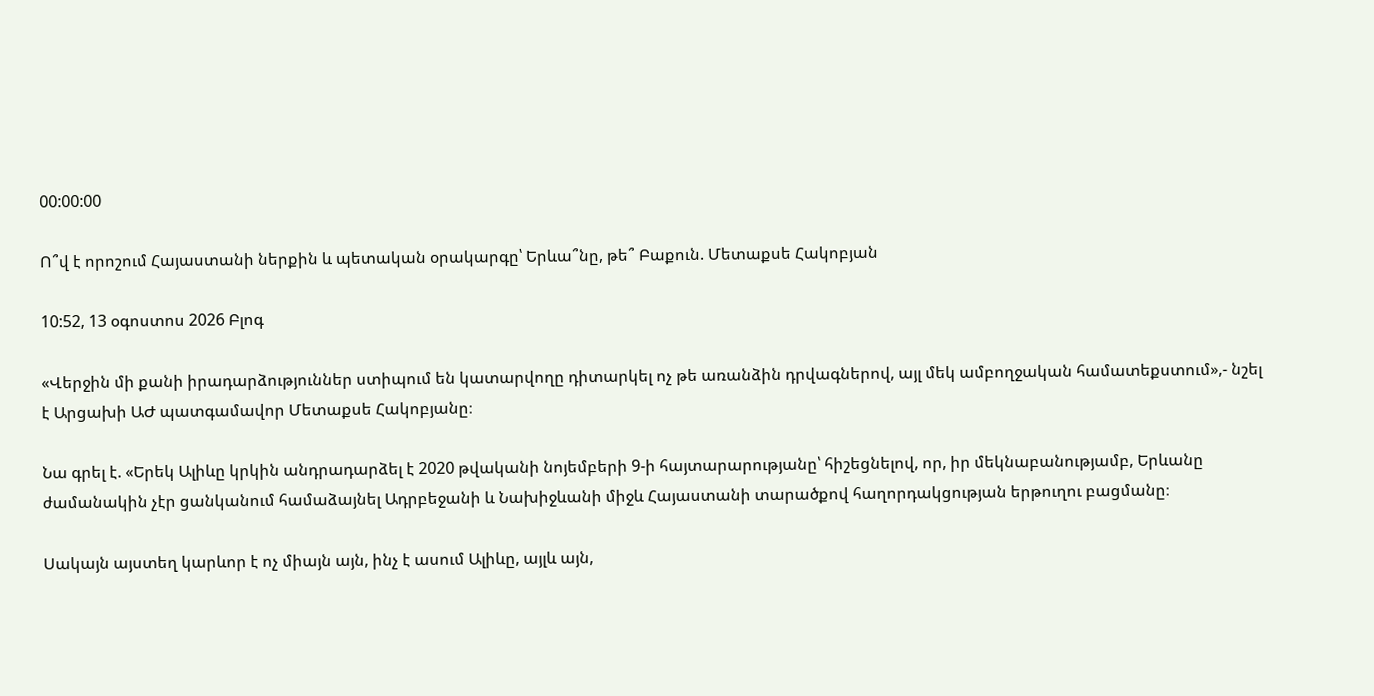00:00:00

Ո՞վ է որոշում Հայաստանի ներքին և պետական օրակարգը՝ Երևա՞նը, թե՞ Բաքուն. Մետաքսե Հակոբյան

10:52, 13 օգոստոս 2026 Բլոգ

«Վերջին մի քանի իրադարձություններ ստիպում են կատարվողը դիտարկել ոչ թե առանձին դրվագներով, այլ մեկ ամբողջական համատեքստում»,- նշել է Արցախի ԱԺ պատգամավոր Մետաքսե Հակոբյանը։

Նա գրել է. «Երեկ Ալիևը կրկին անդրադարձել է 2020 թվականի նոյեմբերի 9-ի հայտարարությանը՝ հիշեցնելով, որ, իր մեկնաբանությամբ, Երևանը ժամանակին չէր ցանկանում համաձայնել Ադրբեջանի և Նախիջևանի միջև Հայաստանի տարածքով հաղորդակցության երթուղու բացմանը։

Սակայն այստեղ կարևոր է ոչ միայն այն, ինչ է ասում Ալիևը, այլև այն,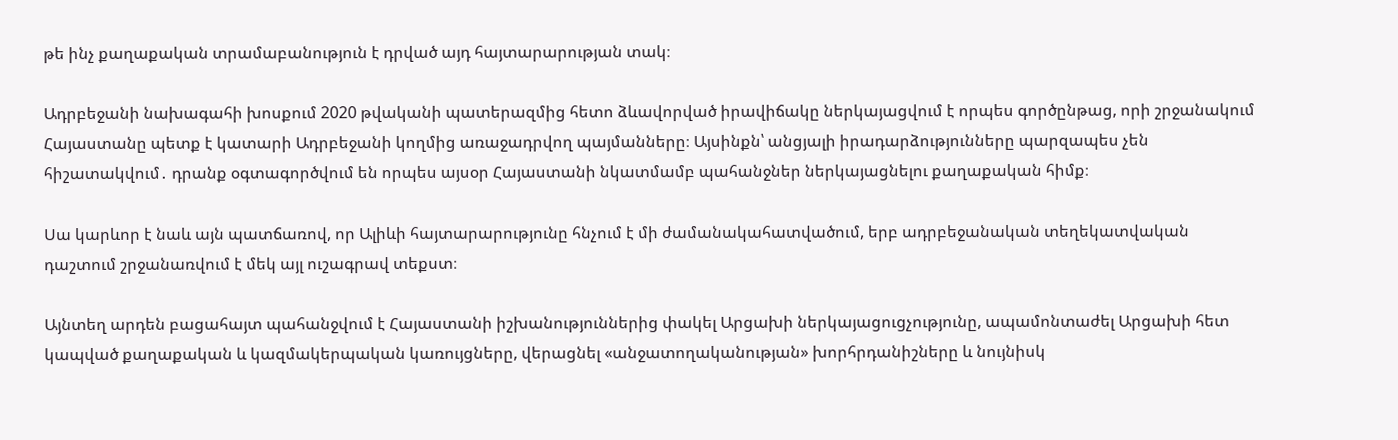թե ինչ քաղաքական տրամաբանություն է դրված այդ հայտարարության տակ։

Ադրբեջանի նախագահի խոսքում 2020 թվականի պատերազմից հետո ձևավորված իրավիճակը ներկայացվում է որպես գործընթաց, որի շրջանակում Հայաստանը պետք է կատարի Ադրբեջանի կողմից առաջադրվող պայմանները։ Այսինքն՝ անցյալի իրադարձությունները պարզապես չեն հիշատակվում․ դրանք օգտագործվում են որպես այսօր Հայաստանի նկատմամբ պահանջներ ներկայացնելու քաղաքական հիմք։

Սա կարևոր է նաև այն պատճառով, որ Ալիևի հայտարարությունը հնչում է մի ժամանակահատվածում, երբ ադրբեջանական տեղեկատվական դաշտում շրջանառվում է մեկ այլ ուշագրավ տեքստ։

Այնտեղ արդեն բացահայտ պահանջվում է Հայաստանի իշխանություններից փակել Արցախի ներկայացուցչությունը, ապամոնտաժել Արցախի հետ կապված քաղաքական և կազմակերպական կառույցները, վերացնել «անջատողականության» խորհրդանիշները և նույնիսկ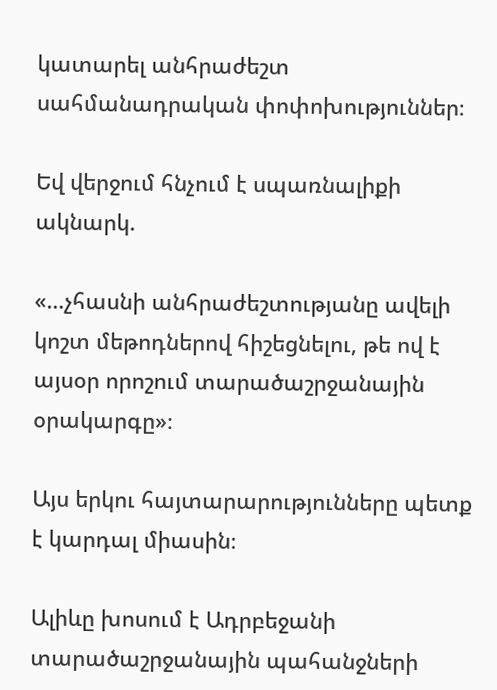կատարել անհրաժեշտ սահմանադրական փոփոխություններ։

Եվ վերջում հնչում է սպառնալիքի ակնարկ.

«…չհասնի անհրաժեշտությանը ավելի կոշտ մեթոդներով հիշեցնելու, թե ով է այսօր որոշում տարածաշրջանային օրակարգը»։

Այս երկու հայտարարությունները պետք է կարդալ միասին։

Ալիևը խոսում է Ադրբեջանի տարածաշրջանային պահանջների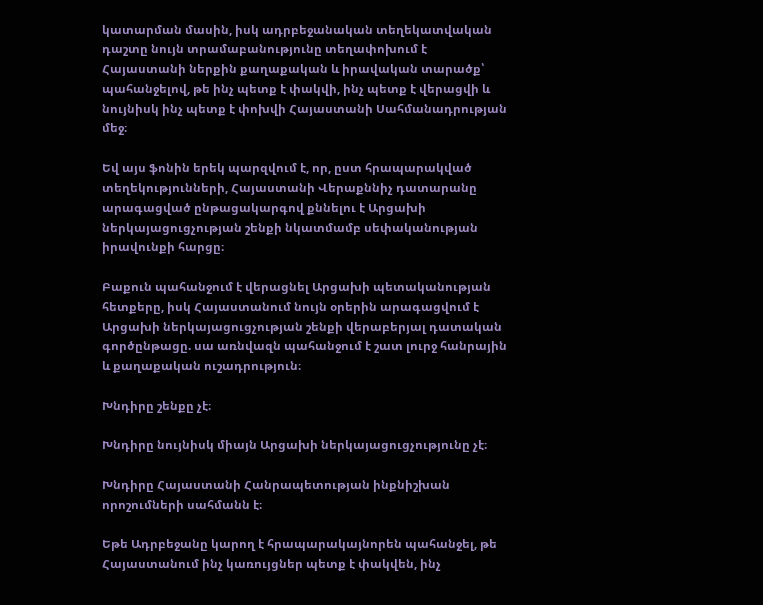կատարման մասին, իսկ ադրբեջանական տեղեկատվական դաշտը նույն տրամաբանությունը տեղափոխում է Հայաստանի ներքին քաղաքական և իրավական տարածք՝ պահանջելով, թե ինչ պետք է փակվի, ինչ պետք է վերացվի և նույնիսկ ինչ պետք է փոխվի Հայաստանի Սահմանադրության մեջ։

Եվ այս ֆոնին երեկ պարզվում է, որ, ըստ հրապարակված տեղեկությունների, Հայաստանի Վերաքննիչ դատարանը արագացված ընթացակարգով քննելու է Արցախի ներկայացուցչության շենքի նկատմամբ սեփականության իրավունքի հարցը։

Բաքուն պահանջում է վերացնել Արցախի պետականության հետքերը, իսկ Հայաստանում նույն օրերին արագացվում է Արցախի ներկայացուցչության շենքի վերաբերյալ դատական գործընթացը. սա առնվազն պահանջում է շատ լուրջ հանրային և քաղաքական ուշադրություն։

Խնդիրը շենքը չէ։

Խնդիրը նույնիսկ միայն Արցախի ներկայացուցչությունը չէ։

Խնդիրը Հայաստանի Հանրապետության ինքնիշխան որոշումների սահմանն է։

Եթե Ադրբեջանը կարող է հրապարակայնորեն պահանջել, թե Հայաստանում ինչ կառույցներ պետք է փակվեն, ինչ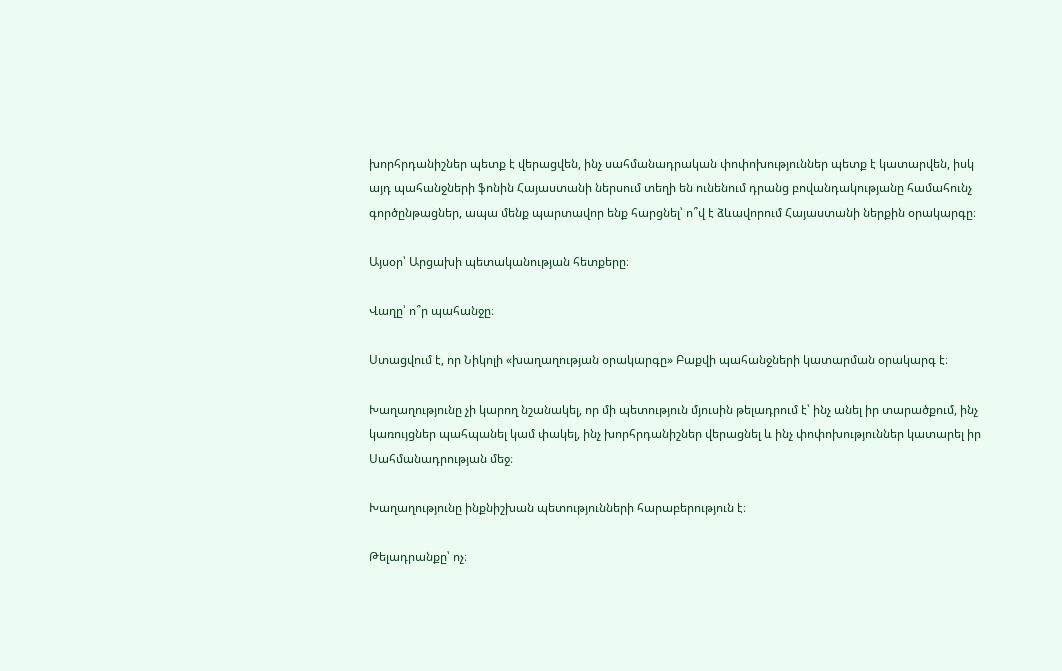խորհրդանիշներ պետք է վերացվեն, ինչ սահմանադրական փոփոխություններ պետք է կատարվեն, իսկ այդ պահանջների ֆոնին Հայաստանի ներսում տեղի են ունենում դրանց բովանդակությանը համահունչ գործընթացներ, ապա մենք պարտավոր ենք հարցնել՝ ո՞վ է ձևավորում Հայաստանի ներքին օրակարգը։

Այսօր՝ Արցախի պետականության հետքերը։

Վաղը՝ ո՞ր պահանջը։

Ստացվում է, որ Նիկոլի «խաղաղության օրակարգը» Բաքվի պահանջների կատարման օրակարգ է։

Խաղաղությունը չի կարող նշանակել, որ մի պետություն մյուսին թելադրում է՝ ինչ անել իր տարածքում, ինչ կառույցներ պահպանել կամ փակել, ինչ խորհրդանիշներ վերացնել և ինչ փոփոխություններ կատարել իր Սահմանադրության մեջ։

Խաղաղությունը ինքնիշխան պետությունների հարաբերություն է։

Թելադրանքը՝ ոչ։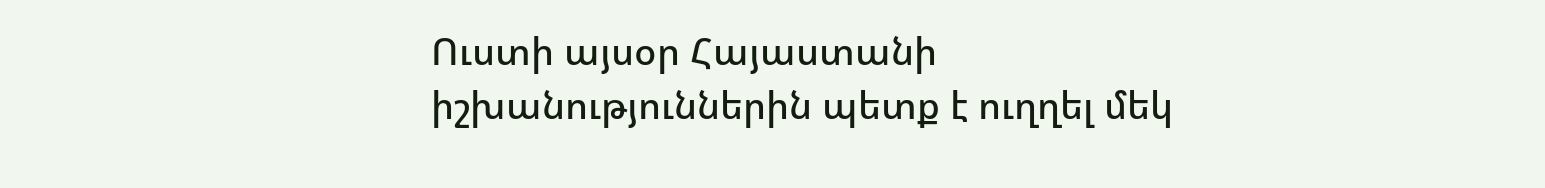Ուստի այսօր Հայաստանի իշխանություններին պետք է ուղղել մեկ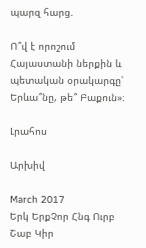պարզ հարց.

Ո՞վ է որոշում Հայաստանի ներքին և պետական օրակարգը՝ Երևա՞նը, թե՞ Բաքուն»։

Լրահոս

Արխիվ

March 2017
Երկ ԵրքՉոր Հնգ Ուրբ Շաբ Կիր